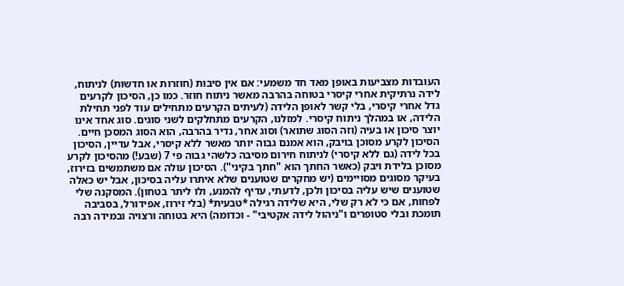העובדות מצביעות באופן מאד חד משמעי: אם אין סיבות (חוזרות או חדשות) לניתוח, לידה נרתיקית אחרי קיסרי בטוחה בהרבה מאשר ניתוח חוזר. כמו כן, הסיכון לקרעים גדל אחרי קיסרי, בלי קשר לאופן הלידה (לעיתים הקרעים מתחילים עוד לפני תחילת הלידה, או במהלך ניתוח קיסרי. למזלנו, הקרעים מתחלקים לשני סוגים. סוג אחד אינו יוצר סיכון או בעיה (וזה הסוג שתואר) וסוג אחר, נדיר בהרבה, הוא הסוג המסכן חיים. הסיכון לקרע מסוכן בויבק, הוא אמנם גבוה יותר מאשר ללא קיסרי, אבל עדיין, הסיכון בכל לידה (גם ללא קיסרי) לניתוח חירום מסיבה כלשהי גבוה פי 7 (שבע!) מהסיכון לקרע מסוכן בלידת ויבק (כאשר החתך הוא "חתך בקיני"). הסיכון עולה אם משתמשים בזירוז, בעיקר מסוגים מסויימים (יש מחקרים שטוענים שלא איתרו עליה בסיכון, אבל יש כאלה שטוענים שיש עליה בסיכון ולכן, לדעתי, עדיף להמנע, ולו ליתר בטחון). המסקנה שלי לפחות, אם כי לא רק שלי, היא שלידה רגילה *טבעית* (בלי זירוז, אפידורל, בסביבה תומכת ובלי סטופרים ו"ניהול לידה אקטיבי" - וכדומה) היא בטוחה ורצויה ובמידה רבה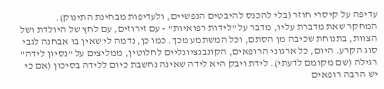עדיפה על קיסרי חוזר (בלי להכנס להיבטים הנפשיים, ולעדיפות מבחינת התינוק).
המחקר שאת מדברת עליו, מדבר על "לידות רפואיות" - עם זירוזים, עם לחץ של היולדת ושל הצוות, בתנוחת שכיבה מן הסתם, וכל המשתמע מכך. כמו כן, נדמה לי שאין בו אבחנה לגבי סוג הקרע. היום, כל ארגוני הרופאים, הקונבנציונליים לחלוטין, ממליצים על "נסיון לידה" רגילה (שם מקומם לדעתי). לידת ויבק היא לידה שאינה נחשבת כיום ללידה בסיכון (אם כי יש הרבה רופאים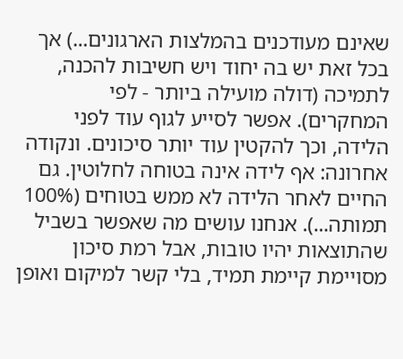שאינם מעודכנים בהמלצות הארגונים...) אך בכל זאת יש בה יחוד ויש חשיבות להכנה, לתמיכה (דולה מועילה ביותר - לפי המחקרים). אפשר לסייע לגוף עוד לפני הלידה, וכך להקטין עוד יותר סיכונים. ונקודה אחרונה: אף לידה אינה בטוחה לחלוטין. גם החיים לאחר הלידה לא ממש בטוחים (100% תמותה...). אנחנו עושים מה שאפשר בשביל שהתוצאות יהיו טובות, אבל רמת סיכון מסויימת קיימת תמיד, בלי קשר למיקום ואופן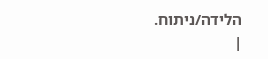הלידה/ניתוח.
|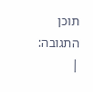תוכן התגובה:
|